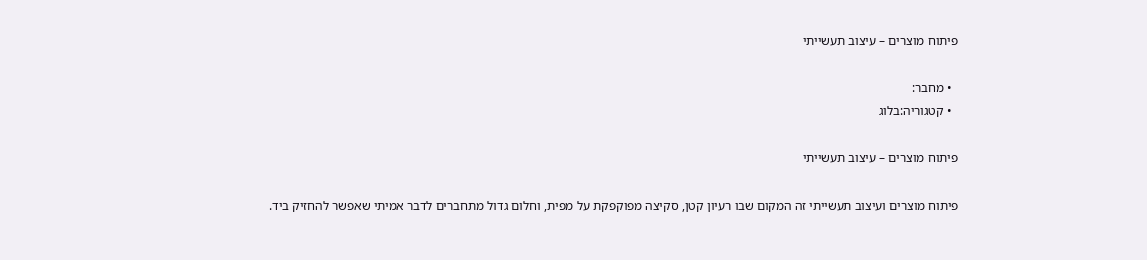פיתוח מוצרים – עיצוב תעשייתי

  • מחבר:
  • קטגוריה:בלוג

פיתוח מוצרים – עיצוב תעשייתי

פיתוח מוצרים ועיצוב תעשייתי זה המקום שבו רעיון קטן, סקיצה מפוקפקת על מפית, וחלום גדול מתחברים לדבר אמיתי שאפשר להחזיק ביד.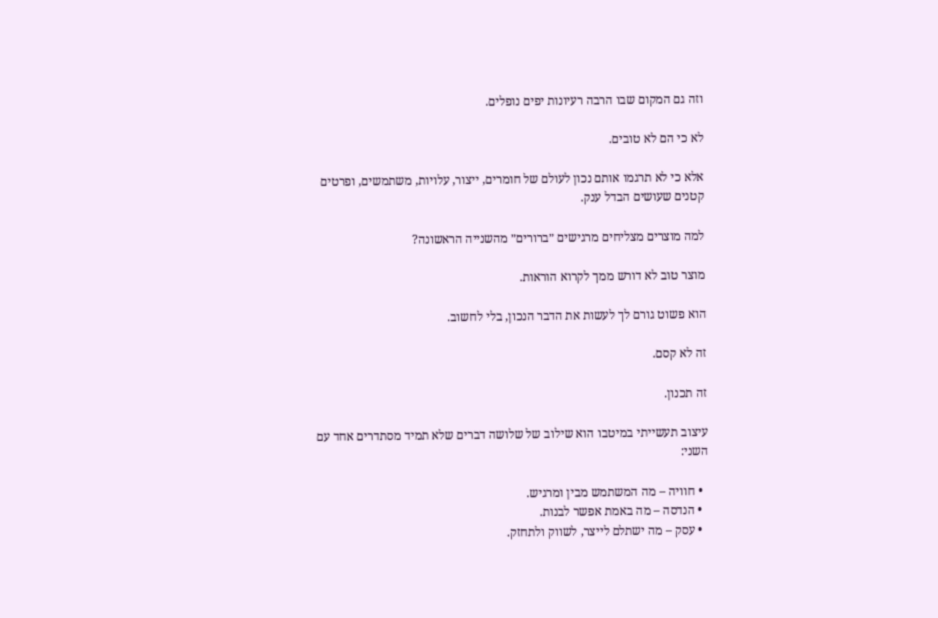וזה גם המקום שבו הרבה רעיונות יפים נופלים.

לא כי הם לא טובים.

אלא כי לא תרגמו אותם נכון לעולם של חומרים, ייצור, עלויות, משתמשים, ופרטים קטנים שעושים הבדל ענק.

למה מוצרים מצליחים מרגישים ״ברורים״ מהשנייה הראשונה?

מוצר טוב לא דורש ממך לקרוא הוראות.

הוא פשוט גורם לך לעשות את הדבר הנכון, בלי לחשוב.

זה לא קסם.

זה תכנון.

עיצוב תעשייתי במיטבו הוא שילוב של שלושה דברים שלא תמיד מסתדרים אחד עם השני:

  • חוויה – מה המשתמש מבין ומרגיש.
  • הנדסה – מה באמת אפשר לבנות.
  • עסק – מה ישתלם לייצר, לשווק ולתחזק.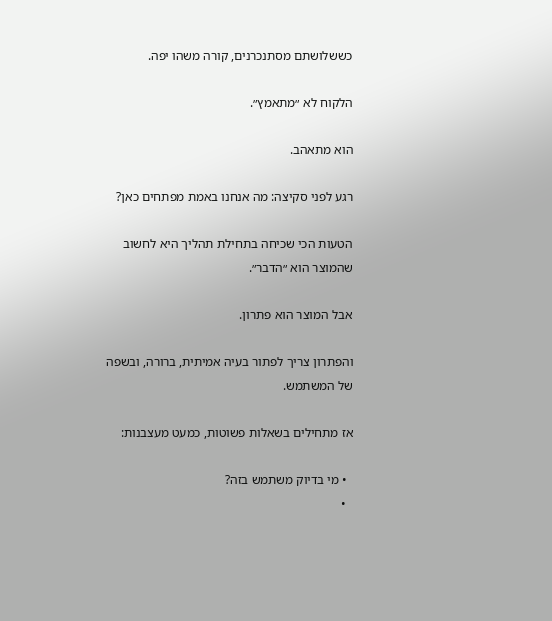כששלושתם מסתנכרנים, קורה משהו יפה.

הלקוח לא ״מתאמץ״.

הוא מתאהב.

רגע לפני סקיצה: מה אנחנו באמת מפתחים כאן?

הטעות הכי שכיחה בתחילת תהליך היא לחשוב שהמוצר הוא ״הדבר״.

אבל המוצר הוא פתרון.

והפתרון צריך לפתור בעיה אמיתית, ברורה, ובשפה של המשתמש.

אז מתחילים בשאלות פשוטות, כמעט מעצבנות:

  • מי בדיוק משתמש בזה?
  •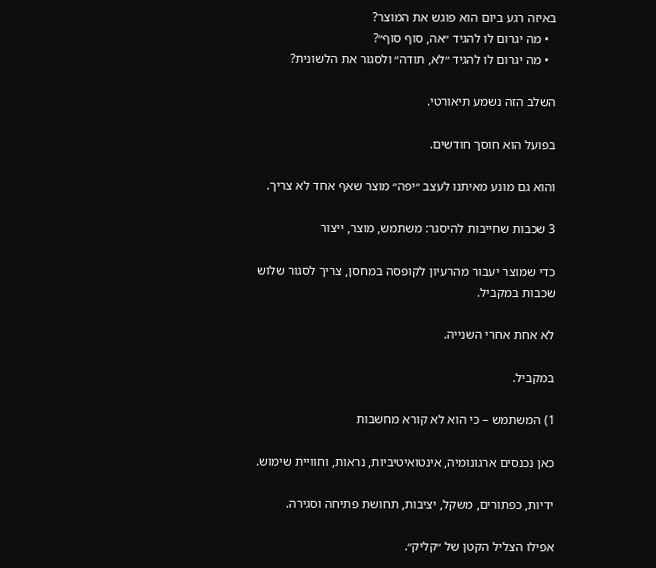באיזה רגע ביום הוא פוגש את המוצר?
  • מה יגרום לו להגיד ״אה, סוף סוף״?
  • מה יגרום לו להגיד ״לא, תודה״ ולסגור את הלשונית?

השלב הזה נשמע תיאורטי.

בפועל הוא חוסך חודשים.

והוא גם מונע מאיתנו לעצב ״יפה״ מוצר שאף אחד לא צריך.

3 שכבות שחייבות להיסגר: משתמש, מוצר, ייצור

כדי שמוצר יעבור מהרעיון לקופסה במחסן, צריך לסגור שלוש שכבות במקביל.

לא אחת אחרי השנייה.

במקביל.

1) המשתמש – כי הוא לא קורא מחשבות

כאן נכנסים ארגונומיה, אינטואיטיביות, נראות, וחוויית שימוש.

ידיות, כפתורים, משקל, יציבות, תחושת פתיחה וסגירה.

אפילו הצליל הקטן של ״קליק״.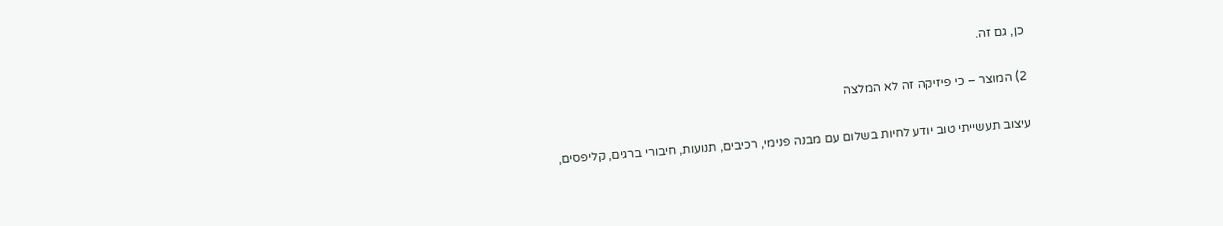כן, גם זה.

2) המוצר – כי פיזיקה זה לא המלצה

עיצוב תעשייתי טוב יודע לחיות בשלום עם מבנה פנימי, רכיבים, תנועות, חיבורי ברגים, קליפסים,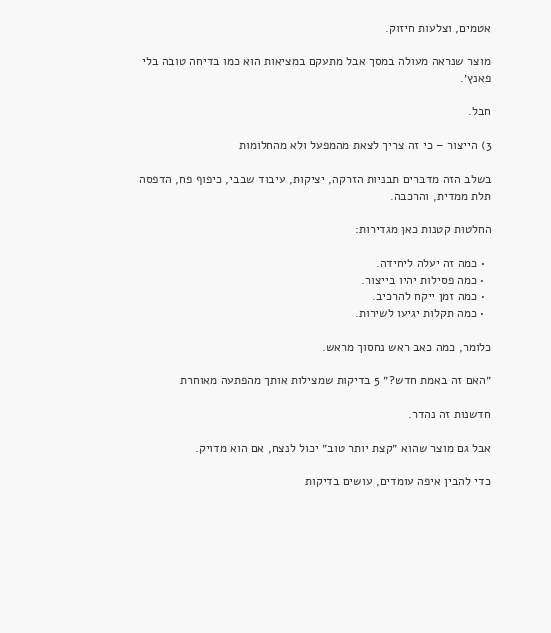אטמים, וצלעות חיזוק.

מוצר שנראה מעולה במסך אבל מתעקם במציאות הוא כמו בדיחה טובה בלי פאנץ׳.

חבל.

3) הייצור – כי זה צריך לצאת מהמפעל ולא מהחלומות

בשלב הזה מדברים תבניות הזרקה, יציקות, עיבוד שבבי, כיפוף פח, הדפסה תלת ממדית, והרכבה.

החלטות קטנות כאן מגדירות:

  • כמה זה יעלה ליחידה.
  • כמה פסילות יהיו בייצור.
  • כמה זמן ייקח להרכיב.
  • כמה תקלות יגיעו לשירות.

כלומר, כמה כאב ראש נחסוך מראש.

״האם זה באמת חדש?״ 5 בדיקות שמצילות אותך מהפתעה מאוחרת

חדשנות זה נהדר.

אבל גם מוצר שהוא ״קצת יותר טוב״ יכול לנצח, אם הוא מדויק.

כדי להבין איפה עומדים, עושים בדיקות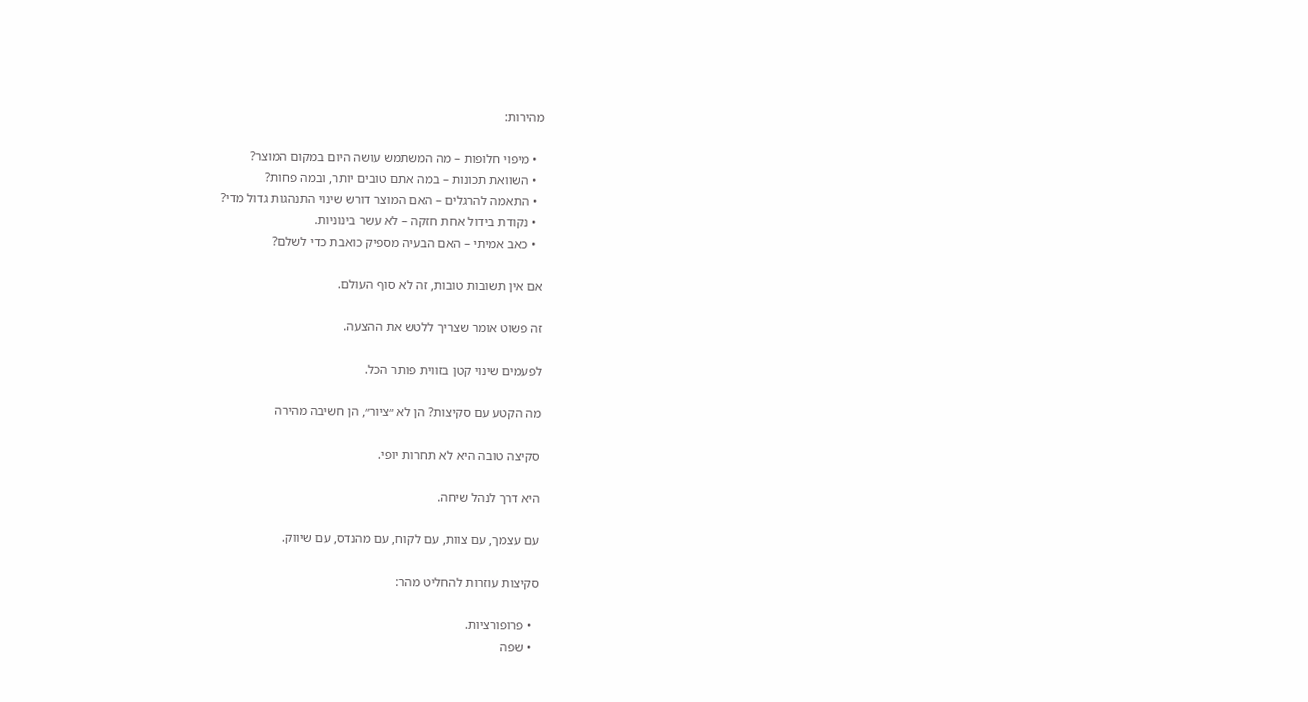מהירות:

  • מיפוי חלופות – מה המשתמש עושה היום במקום המוצר?
  • השוואת תכונות – במה אתם טובים יותר, ובמה פחות?
  • התאמה להרגלים – האם המוצר דורש שינוי התנהגות גדול מדי?
  • נקודת בידול אחת חזקה – לא עשר בינוניות.
  • כאב אמיתי – האם הבעיה מספיק כואבת כדי לשלם?

אם אין תשובות טובות, זה לא סוף העולם.

זה פשוט אומר שצריך ללטש את ההצעה.

לפעמים שינוי קטן בזווית פותר הכל.

מה הקטע עם סקיצות? הן לא ״ציור״, הן חשיבה מהירה

סקיצה טובה היא לא תחרות יופי.

היא דרך לנהל שיחה.

עם עצמך, עם צוות, עם לקוח, עם מהנדס, עם שיווק.

סקיצות עוזרות להחליט מהר:

  • פרופורציות.
  • שפה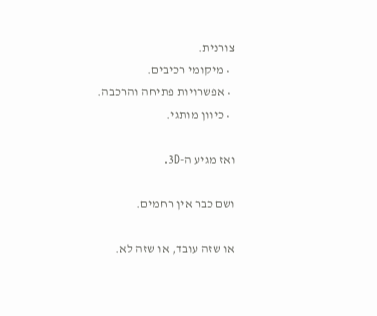צורנית.
  • מיקומי רכיבים.
  • אפשרויות פתיחה והרכבה.
  • כיוון מותגי.

ואז מגיע ה-3D.

ושם כבר אין רחמים.

או שזה עובד, או שזה לא.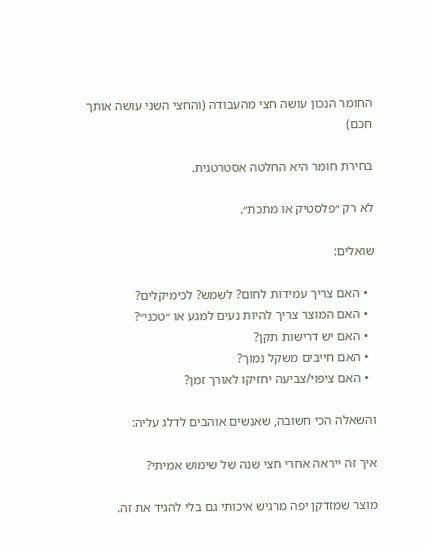החומר הנכון עושה חצי מהעבודה (והחצי השני עושה אותך חכם)

בחירת חומר היא החלטה אסטרטגית.

לא רק ״פלסטיק או מתכת״.

שואלים:

  • האם צריך עמידות לחום? לשמש? לכימיקלים?
  • האם המוצר צריך להיות נעים למגע או ״טכני״?
  • האם יש דרישות תקן?
  • האם חייבים משקל נמוך?
  • האם ציפוי/צביעה יחזיקו לאורך זמן?

והשאלה הכי חשובה, שאנשים אוהבים לדלג עליה:

איך זה ייראה אחרי חצי שנה של שימוש אמיתי?

מוצר שמזדקן יפה מרגיש איכותי גם בלי להגיד את זה.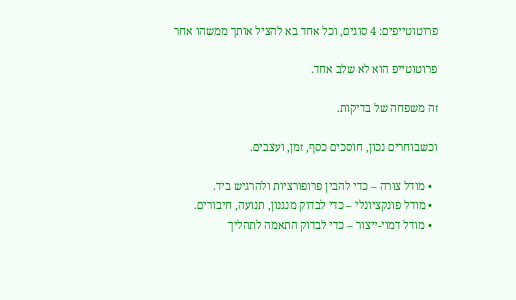פרוטוטייפים: 4 סוגים, וכל אחד בא להציל אותך ממשהו אחר

פרוטוטייפ הוא לא שלב אחד.

זה משפחה של בדיקות.

וכשבוחרים נכון, חוסכים כסף, זמן, ועצבים.

  • מודל צורה – כדי להבין פרופורציות ולהרגיש ביד.
  • מודל פונקציונלי – כדי לבדוק מנגנון, תנועה, חיבורים.
  • מודל דמוי-ייצור – כדי לבדוק התאמה לתהליך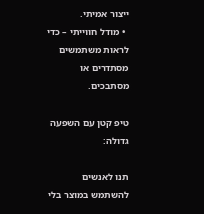ייצור אמיתי.
  • מודל חווייתי – כדי לראות משתמשים מסתדרים או מסתבכים.

טיפ קטן עם השפעה גדולה:

תנו לאנשים להשתמש במוצר בלי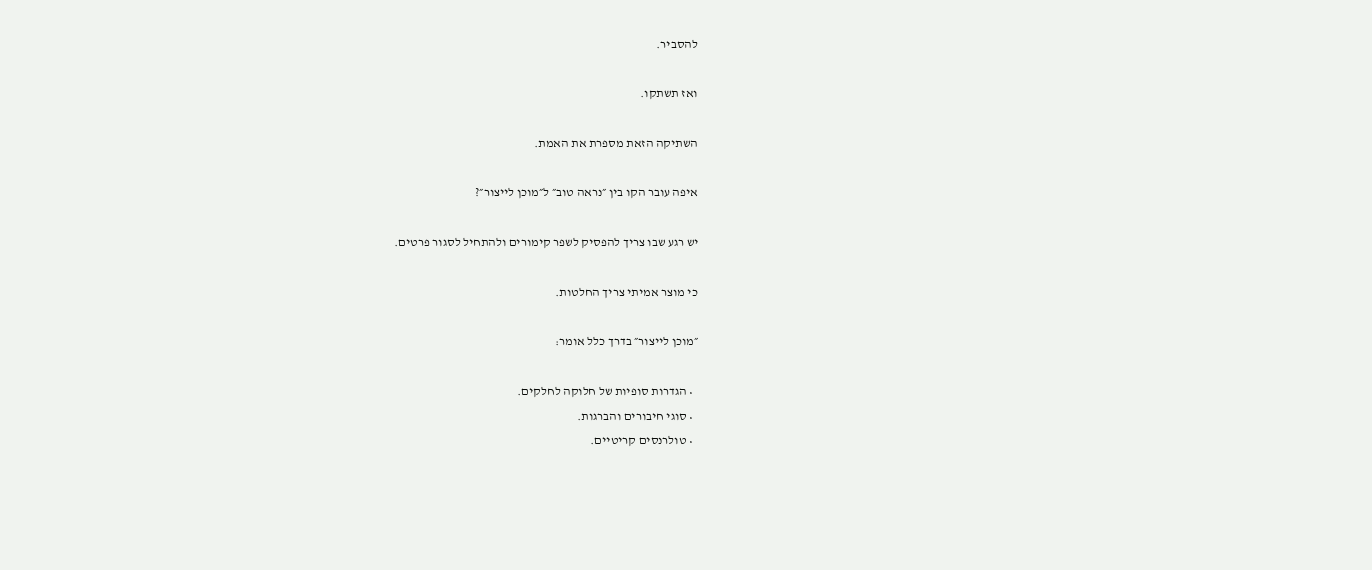להסביר.

ואז תשתקו.

השתיקה הזאת מספרת את האמת.

איפה עובר הקו בין ״נראה טוב״ ל״מוכן לייצור״?

יש רגע שבו צריך להפסיק לשפר קימורים ולהתחיל לסגור פרטים.

כי מוצר אמיתי צריך החלטות.

״מוכן לייצור״ בדרך כלל אומר:

  • הגדרות סופיות של חלוקה לחלקים.
  • סוגי חיבורים והברגות.
  • טולרנסים קריטיים.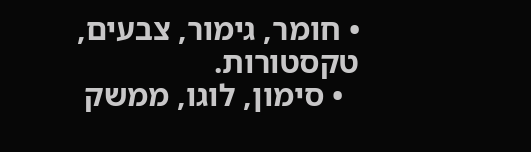• חומר, גימור, צבעים, טקסטורות.
  • סימון, לוגו, ממשק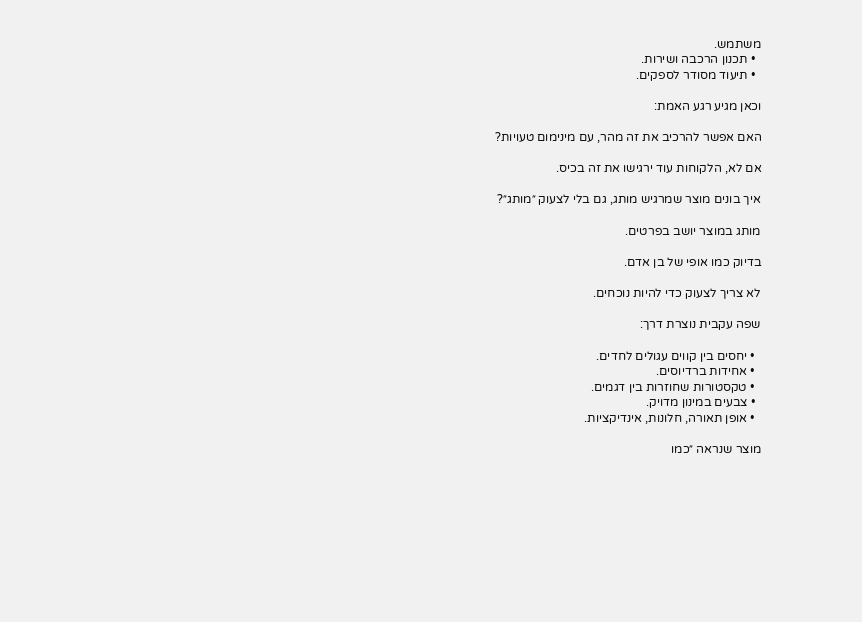משתמש.
  • תכנון הרכבה ושירות.
  • תיעוד מסודר לספקים.

וכאן מגיע רגע האמת:

האם אפשר להרכיב את זה מהר, עם מינימום טעויות?

אם לא, הלקוחות עוד ירגישו את זה בכיס.

איך בונים מוצר שמרגיש מותג, גם בלי לצעוק ״מותג״?

מותג במוצר יושב בפרטים.

בדיוק כמו אופי של בן אדם.

לא צריך לצעוק כדי להיות נוכחים.

שפה עקבית נוצרת דרך:

  • יחסים בין קווים עגולים לחדים.
  • אחידות ברדיוסים.
  • טקסטורות שחוזרות בין דגמים.
  • צבעים במינון מדויק.
  • אופן תאורה, חלונות, אינדיקציות.

מוצר שנראה ״כמו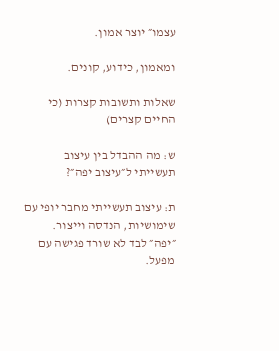עצמו״ יוצר אמון.

ומאמון, כידוע, קונים.

שאלות ותשובות קצרות (כי החיים קצרים)

ש: מה ההבדל בין עיצוב תעשייתי ל״עיצוב יפה״?

ת: עיצוב תעשייתי מחבר יופי עם שימושיות, הנדסה וייצור. ״יפה״ לבד לא שורד פגישה עם מפעל.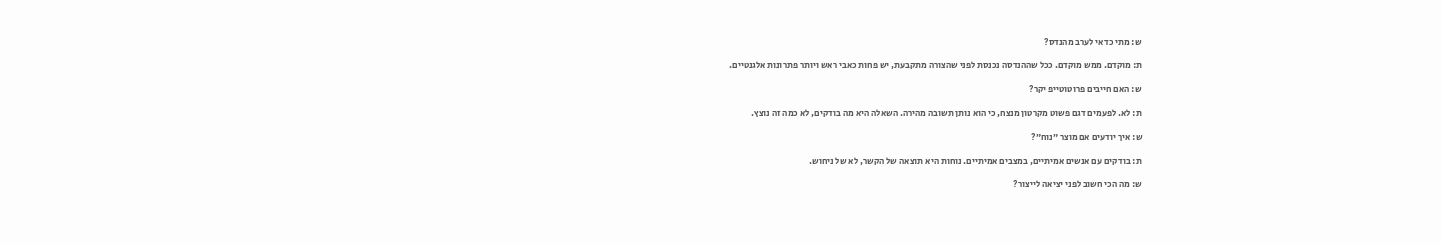ש: מתי כדאי לערב מהנדס?

ת: מוקדם. ממש מוקדם. ככל שההנדסה נכנסת לפני שהצורה מתקבעת, יש פחות כאבי ראש ויותר פתרונות אלגנטיים.

ש: האם חייבים פרוטוטייפ יקר?

ת: לא. לפעמים דגם פשוט מקרטון מנצח, כי הוא נותן תשובה מהירה. השאלה היא מה בודקים, לא כמה זה נוצץ.

ש: איך יודעים אם מוצר ״נוח״?

ת: בודקים עם אנשים אמיתיים, במצבים אמיתיים. נוחות היא תוצאה של הקשר, לא של ניחוש.

ש: מה הכי חשוב לפני יציאה לייצור?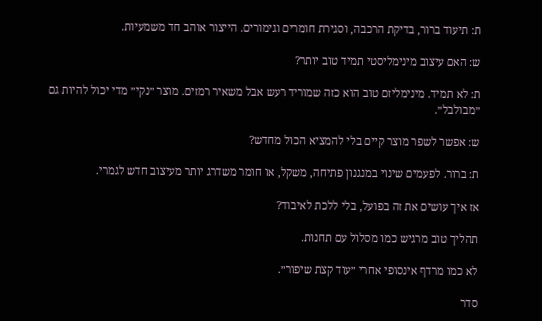ת: תיעוד ברור, בדיקת הרכבה, וסגירת חומרים וגימורים. הייצור אוהב חד משמעיות.

ש: האם עיצוב מינימליסטי תמיד טוב יותר?

ת: לא תמיד. מינימליזם טוב הוא כזה שמוריד רעש אבל משאיר רמזים. מוצר ״נקי״ מדי יכול להיות גם ״מבולבל״.

ש: אפשר לשפר מוצר קיים בלי להמציא הכול מחדש?

ת: ברור. לפעמים שינוי במנגנון פתיחה, משקל, או חומר משדרג יותר מעיצוב חדש לגמרי.

אז איך עושים את זה בפועל, בלי ללכת לאיבוד?

תהליך טוב מרגיש כמו מסלול עם תחנות.

לא כמו מרדף אינסופי אחרי ״עוד קצת שיפור״.

סדר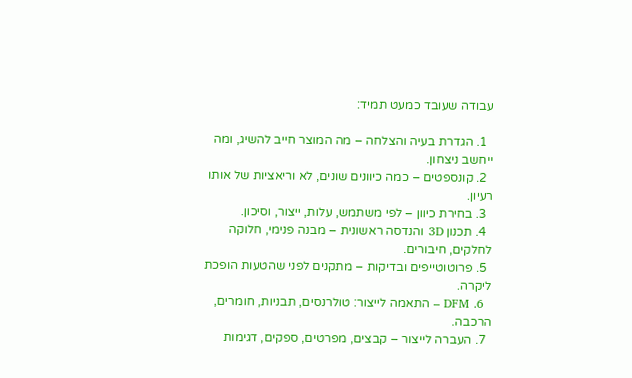עבודה שעובד כמעט תמיד:

  1. הגדרת בעיה והצלחה – מה המוצר חייב להשיג, ומה ייחשב ניצחון.
  2. קונספטים – כמה כיוונים שונים, לא וריאציות של אותו רעיון.
  3. בחירת כיוון – לפי משתמש, עלות, ייצור, וסיכון.
  4. תכנון 3D והנדסה ראשונית – מבנה פנימי, חלוקה לחלקים, חיבורים.
  5. פרוטוטייפים ובדיקות – מתקנים לפני שהטעות הופכת ליקרה.
  6. DFM – התאמה לייצור: טולרנסים, תבניות, חומרים, הרכבה.
  7. העברה לייצור – קבצים, מפרטים, ספקים, דגימות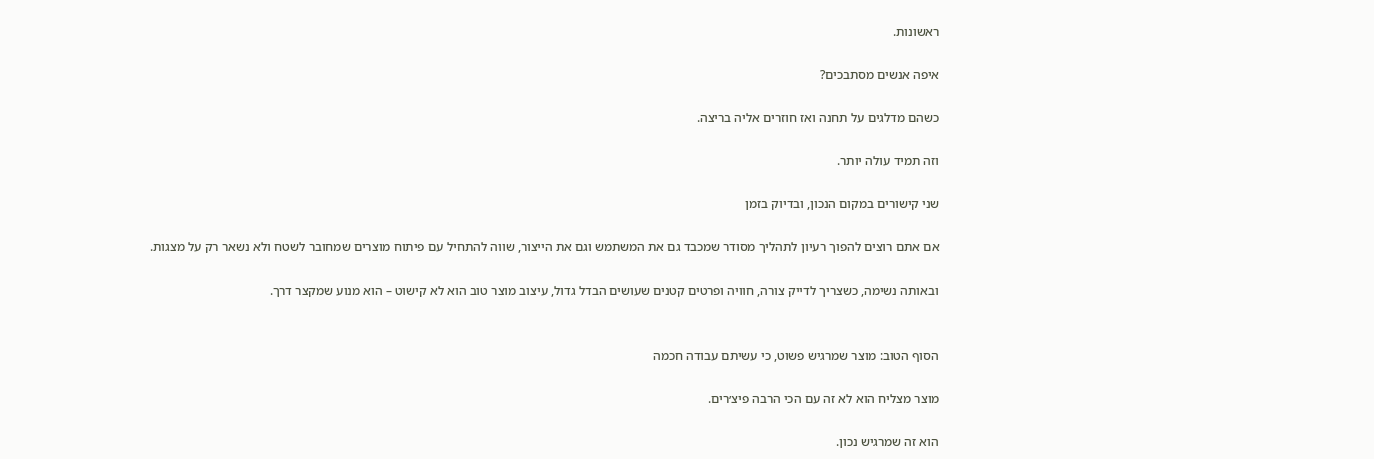ראשונות.

איפה אנשים מסתבכים?

כשהם מדלגים על תחנה ואז חוזרים אליה בריצה.

וזה תמיד עולה יותר.

שני קישורים במקום הנכון, ובדיוק בזמן

אם אתם רוצים להפוך רעיון לתהליך מסודר שמכבד גם את המשתמש וגם את הייצור, שווה להתחיל עם פיתוח מוצרים שמחובר לשטח ולא נשאר רק על מצגות.

ובאותה נשימה, כשצריך לדייק צורה, חוויה ופרטים קטנים שעושים הבדל גדול, עיצוב מוצר טוב הוא לא קישוט – הוא מנוע שמקצר דרך.


הסוף הטוב: מוצר שמרגיש פשוט, כי עשיתם עבודה חכמה

מוצר מצליח הוא לא זה עם הכי הרבה פיצ׳רים.

הוא זה שמרגיש נכון.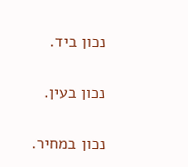נכון ביד.

נכון בעין.

נכון במחיר.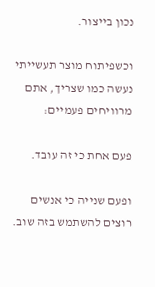נכון בייצור.

וכשפיתוח מוצר תעשייתי נעשה כמו שצריך, אתם מרוויחים פעמיים:

פעם אחת כי זה עובד.

ופעם שנייה כי אנשים רוצים להשתמש בזה שוב.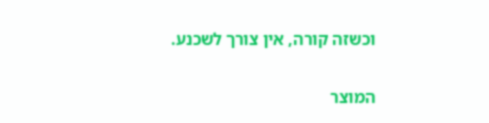וכשזה קורה, אין צורך לשכנע.

המוצר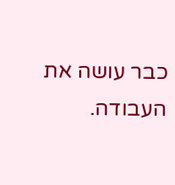כבר עושה את העבודה.